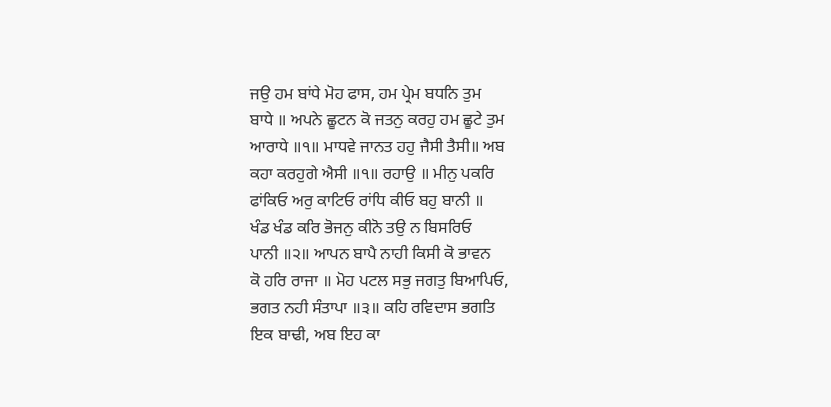ਜਉ ਹਮ ਬਾਂਧੇ ਮੋਹ ਫਾਸ, ਹਮ ਪ੍ਰੇਮ ਬਧਨਿ ਤੁਮ
ਬਾਧੇ ॥ ਅਪਨੇ ਛੂਟਨ ਕੋ ਜਤਨੁ ਕਰਹੁ ਹਮ ਛੂਟੇ ਤੁਮ
ਆਰਾਧੇ ॥੧॥ ਮਾਧਵੇ ਜਾਨਤ ਹਹੁ ਜੈਸੀ ਤੈਸੀ॥ ਅਬ
ਕਹਾ ਕਰਹੁਗੇ ਐਸੀ ॥੧॥ ਰਹਾਉ ॥ ਮੀਨੁ ਪਕਰਿ
ਫਾਂਕਿਓ ਅਰੁ ਕਾਟਿਓ ਰਾਂਧਿ ਕੀਓ ਬਹੁ ਬਾਨੀ ॥
ਖੰਡ ਖੰਡ ਕਰਿ ਭੋਜਨੁ ਕੀਨੋ ਤਉ ਨ ਬਿਸਰਿਓ
ਪਾਨੀ ॥੨॥ ਆਪਨ ਬਾਪੈ ਨਾਹੀ ਕਿਸੀ ਕੋ ਭਾਵਨ
ਕੋ ਹਰਿ ਰਾਜਾ ॥ ਮੋਹ ਪਟਲ ਸਭੁ ਜਗਤੁ ਬਿਆਪਿਓ,
ਭਗਤ ਨਹੀ ਸੰਤਾਪਾ ॥੩॥ ਕਹਿ ਰਵਿਦਾਸ ਭਗਤਿ
ਇਕ ਬਾਢੀ, ਅਬ ਇਹ ਕਾ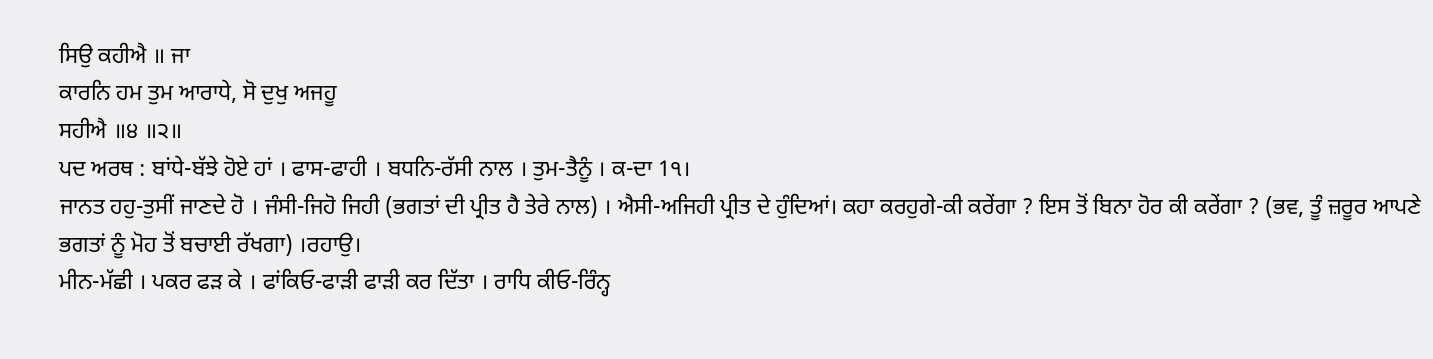ਸਿਉ ਕਹੀਐ ॥ ਜਾ
ਕਾਰਨਿ ਹਮ ਤੁਮ ਆਰਾਧੇ, ਸੋ ਦੁਖੁ ਅਜਹੂ
ਸਹੀਐ ॥੪ ॥੨॥
ਪਦ ਅਰਥ : ਬਾਂਧੇ-ਬੱਝੇ ਹੋਏ ਹਾਂ । ਫਾਸ-ਫਾਹੀ । ਬਧਨਿ-ਰੱਸੀ ਨਾਲ । ਤੁਮ-ਤੈਨੂੰ । ਕ-ਦਾ 1੧।
ਜਾਨਤ ਹਹੁ-ਤੁਸੀਂ ਜਾਣਦੇ ਹੋ । ਜੰਸੀ-ਜਿਹੋ ਜਿਹੀ (ਭਗਤਾਂ ਦੀ ਪ੍ਰੀਤ ਹੈ ਤੇਰੇ ਨਾਲ) । ਐਸੀ-ਅਜਿਹੀ ਪ੍ਰੀਤ ਦੇ ਹੁੰਦਿਆਂ। ਕਹਾ ਕਰਹੁਗੇ-ਕੀ ਕਰੇਂਗਾ ? ਇਸ ਤੋਂ ਬਿਨਾ ਹੋਰ ਕੀ ਕਰੇਂਗਾ ? (ਭਵ, ਤੂੰ ਜ਼ਰੂਰ ਆਪਣੇ ਭਗਤਾਂ ਨੂੰ ਮੋਹ ਤੋਂ ਬਚਾਈ ਰੱਖਗਾ) ।ਰਹਾਉ।
ਮੀਨ-ਮੱਛੀ । ਪਕਰ ਫੜ ਕੇ । ਫਾਂਕਿਓ-ਫਾੜੀ ਫਾੜੀ ਕਰ ਦਿੱਤਾ । ਰਾਧਿ ਕੀਓ-ਰਿੰਨ੍ਹ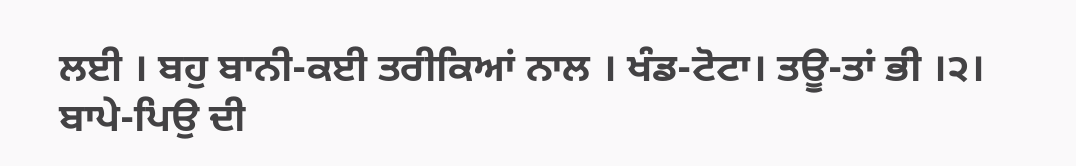ਲਈ । ਬਹੁ ਬਾਨੀ-ਕਈ ਤਰੀਕਿਆਂ ਨਾਲ । ਖੰਡ-ਟੋਟਾ। ਤਊ-ਤਾਂ ਭੀ ।੨।
ਬਾਪੇ-ਪਿਉ ਦੀ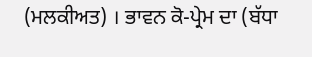(ਮਲਕੀਅਤ) । ਭਾਵਨ ਕੋ-ਪ੍ਰੇਮ ਦਾ (ਬੱਧਾ